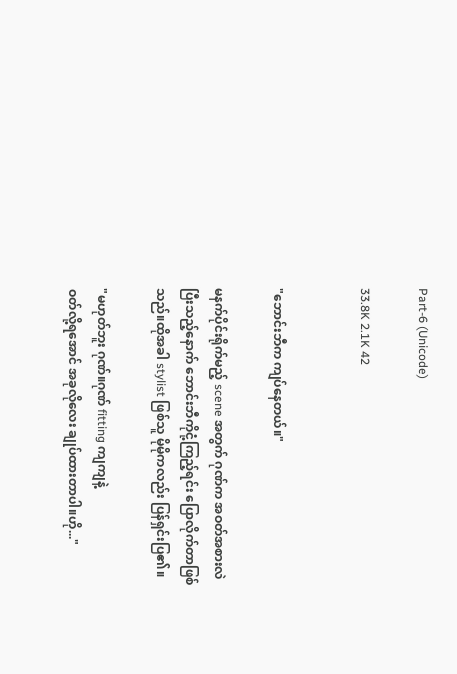Part-6 (Unicode)

33.8K 2.1K 42


"ဘောင်းဘီက ကျပ်နေတယ်။"

မနက်ပိုင်းရိုက်မည့် scene အတွက် ဂုဏ်က အဝတ်အစားလဲ
ပြီးသည့်နောက် ဘောင်းဘီကိုငုံ့ကြည့်ရင်း ပြောလိုက်တာဖြစ်
သည်။ထိုအခါ stylist ဖြစ်သူ မိုမိုကလည်း ပြန်ရှင်းပြ၏။

"မဟုတ်ဘူး ဂုဏ်။ဂုဏ် fitting ကျကျနဲ့
ဝတ်လို့ရအောင် အခုလိုလေး ချုပ်ထားတာပါ။ဟို..."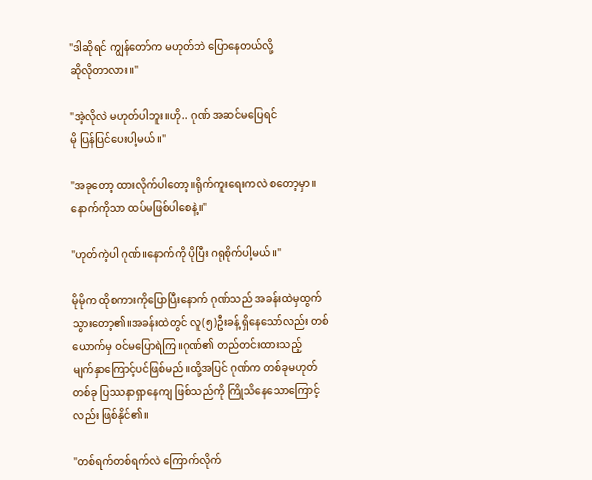"ဒါဆိုရင် ကျွန်တော်က မဟုတ်ဘဲ ပြောနေတယ်လို့
ဆိုလိုတာလား။"

"အဲ့လိုလဲ မဟုတ်ပါဘူး။ဟို.. ဂုဏ် အဆင်မပြေရင်
မို ပြန်ပြင်ပေးပါ့မယ်။"

"အခုတော့ ထားလိုက်ပါတော့။ရိုက်ကူးရေးကလဲ စတော့မှာ။
နောက်ကိုသာ ထပ်မဖြစ်ပါစေနဲ့။"

"ဟုတ်ကဲ့ပါ ဂုဏ်။နောက်ကို ပိုပြီး ဂရုစိုက်ပါ့မယ်။"

မိုမိုက ထိုစကားကိုပြောပြီးနောက် ဂုဏ်သည် အခန်းထဲမှထွက်
သွားတော့၏။အခန်းထဲတွင် လူ(၅)ဦးခန့် ရှိနေသော်လည်း တစ်
ယောက်မှ ဝင်မပြောရဲကြ။ဂုဏ်၏ တည်တင်းထားသည့်
မျက်နှာကြောင့်ပင်ဖြစ်မည်။ထို့အပြင် ဂုဏ်က တစ်ခုမဟုတ်
တစ်ခု ပြဿနာရှာနေကျ ဖြစ်သည်ကို ကြိုသိနေသောကြောင့်
လည်း ဖြစ်နိုင်၏။

"တစ်ရက်တစ်ရက်လဲ ကြောက်လိုက်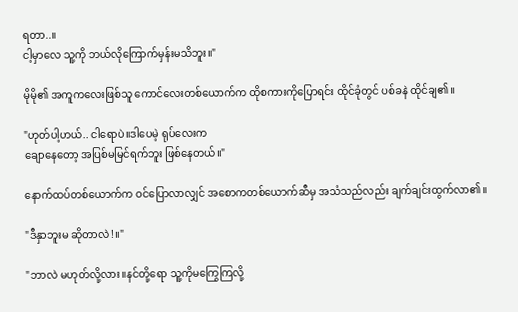ရတာ..။
ငါ့မှာလေ သူ့ကို ဘယ်လိုကြောက်မှန်းမသိဘူး။"

မိုမို၏ အကူကလေးဖြစ်သူ ကောင်လေးတစ်ယောက်က ထိုစကားကိုပြောရင်း ထိုင်ခုံတွင် ပစ်ခနဲ ထိုင်ချ၏။

"ဟုတ်ပါ့ဟယ်.. ငါရောပဲ။ဒါပေမဲ့ ရုပ်လေးက
ချောနေတော့ အပြစ်မမြင်ရက်ဘူး ဖြစ်‌နေတယ်။"

နောက်ထပ်တစ်ယောက်က ဝင်ပြောလာလျှင် အစောကတစ်ယောက်ဆီမှ အသံသည်လည်း ချက်ချင်းထွက်လာ၏။

"ဒီနှာဘူးမ ဆိုတာလဲ!။"

"ဘာလဲ မဟုတ်လို့လား။နင်တို့ရော သူ့ကိုမကြွေကြလို့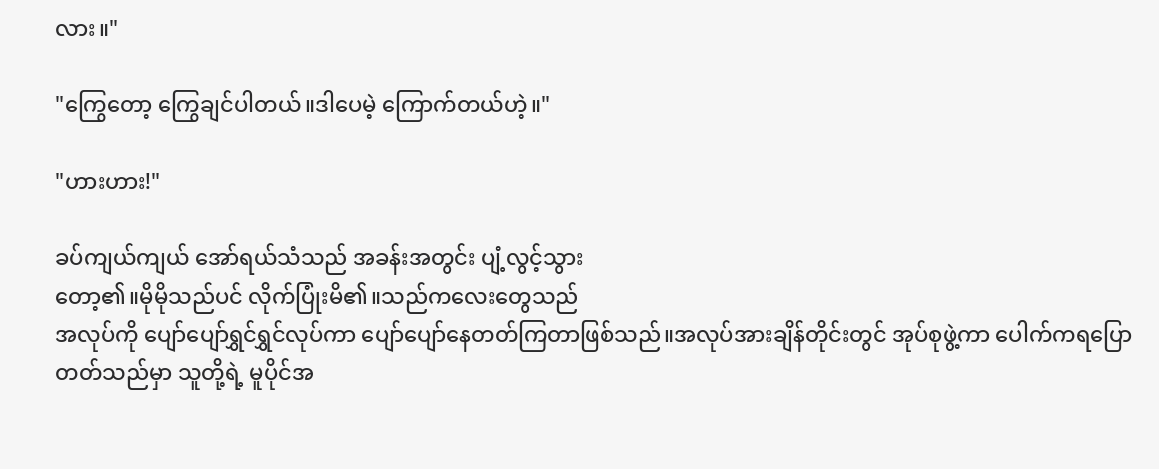လား။"

"ကြွေတော့ ကြွေချင်ပါတယ်။ဒါပေမဲ့ ကြောက်တယ်ဟဲ့။"

"ဟားဟား!"

ခပ်ကျယ်ကျယ် အော်ရယ်သံသည် အခန်းအတွင်း ပျံ့လွင့်သွား
တော့၏။မိုမိုသည်ပင် လိုက်ပြုံးမိ၏။သည်ကလေးတွေသည်
အလုပ်ကို ပျော်ပျော်ရွှင်ရွှင်လုပ်ကာ ပျော်ပျော်နေတတ်ကြတာဖြစ်သည်။အလုပ်အားချိန်တိုင်းတွင် အုပ်စုဖွဲ့ကာ ပေါက်ကရပြော
တတ်သည်မှာ သူတို့ရဲ့ မူပိုင်အ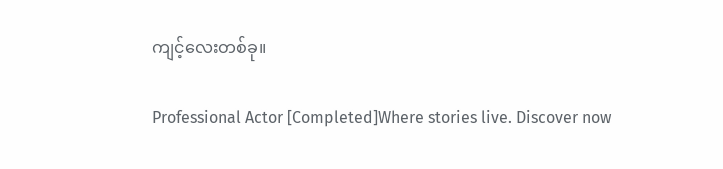ကျင့်‌လေးတစ်ခု။

Professional Actor [Completed]Where stories live. Discover now